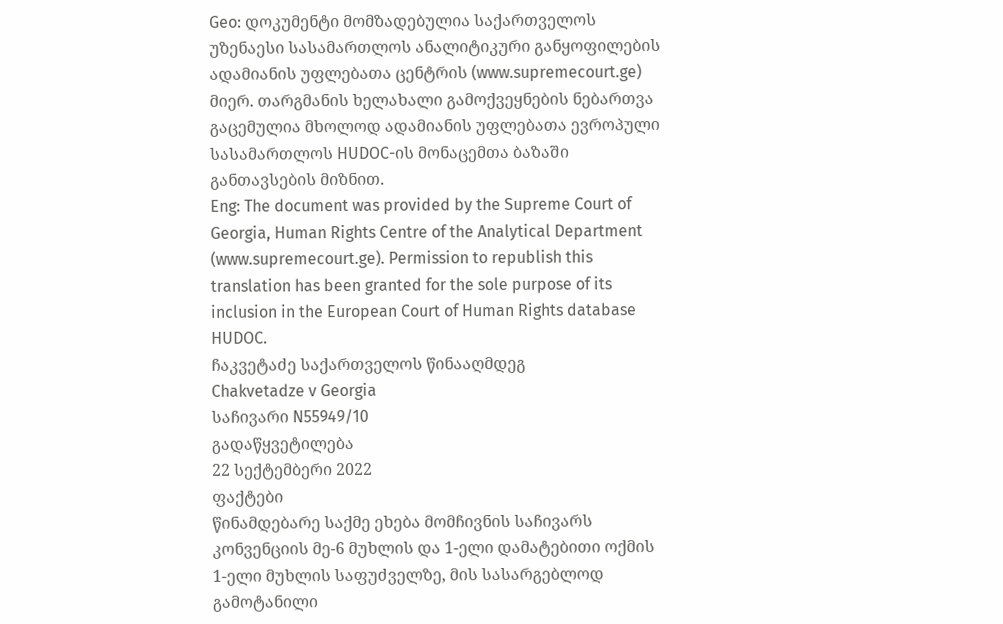Geo: დოკუმენტი მომზადებულია საქართველოს უზენაესი სასამართლოს ანალიტიკური განყოფილების ადამიანის უფლებათა ცენტრის (www.supremecourt.ge) მიერ. თარგმანის ხელახალი გამოქვეყნების ნებართვა გაცემულია მხოლოდ ადამიანის უფლებათა ევროპული სასამართლოს HUDOC-ის მონაცემთა ბაზაში განთავსების მიზნით.
Eng: The document was provided by the Supreme Court of Georgia, Human Rights Centre of the Analytical Department (www.supremecourt.ge). Permission to republish this translation has been granted for the sole purpose of its inclusion in the European Court of Human Rights database HUDOC.
ჩაკვეტაძე საქართველოს წინააღმდეგ
Chakvetadze v Georgia
საჩივარი N55949/10
გადაწყვეტილება
22 სექტემბერი 2022
ფაქტები
წინამდებარე საქმე ეხება მომჩივნის საჩივარს კონვენციის მე-6 მუხლის და 1-ელი დამატებითი ოქმის 1-ელი მუხლის საფუძველზე, მის სასარგებლოდ გამოტანილი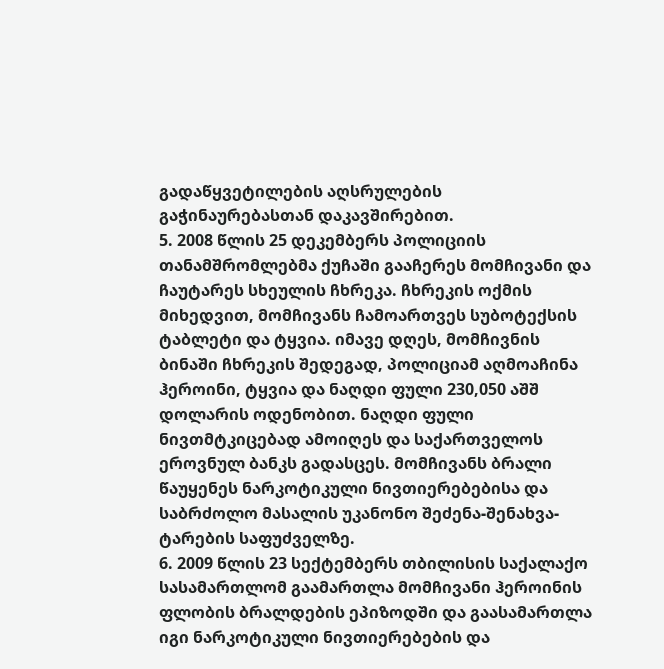გადაწყვეტილების აღსრულების გაჭინაურებასთან დაკავშირებით.
5. 2008 წლის 25 დეკემბერს პოლიციის თანამშრომლებმა ქუჩაში გააჩერეს მომჩივანი და ჩაუტარეს სხეულის ჩხრეკა. ჩხრეკის ოქმის მიხედვით, მომჩივანს ჩამოართვეს სუბოტექსის ტაბლეტი და ტყვია. იმავე დღეს, მომჩივნის ბინაში ჩხრეკის შედეგად, პოლიციამ აღმოაჩინა ჰეროინი, ტყვია და ნაღდი ფული 230,050 აშშ დოლარის ოდენობით. ნაღდი ფული ნივთმტკიცებად ამოიღეს და საქართველოს ეროვნულ ბანკს გადასცეს. მომჩივანს ბრალი წაუყენეს ნარკოტიკული ნივთიერებებისა და საბრძოლო მასალის უკანონო შეძენა-შენახვა-ტარების საფუძველზე.
6. 2009 წლის 23 სექტემბერს თბილისის საქალაქო სასამართლომ გაამართლა მომჩივანი ჰეროინის ფლობის ბრალდების ეპიზოდში და გაასამართლა იგი ნარკოტიკული ნივთიერებების და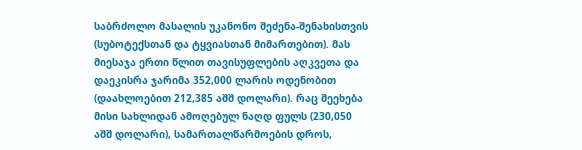საბრძოლო მასალის უკანონო შეძენა-შენახისთვის (სუბოტექსთან და ტყვიასთან მიმართებით). მას მიესაჯა ერთი წლით თავისუფლების აღკვეთა და დაეკისრა ჯარიმა 352,000 ლარის ოდენობით (დაახლოებით 212,385 აშშ დოლარი). რაც შეეხება მისი სახლიდან ამოღებულ ნაღდ ფულს (230,050 აშშ დოლარი), სამართალწარმოების დროს,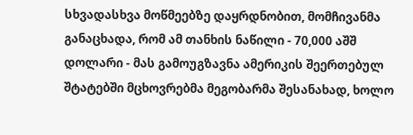სხვადასხვა მოწმეებზე დაყრდნობით, მომჩივანმა განაცხადა, რომ ამ თანხის ნაწილი - 70,000 აშშ დოლარი - მას გამოუგზავნა ამერიკის შეერთებულ შტატებში მცხოვრებმა მეგობარმა შესანახად, ხოლო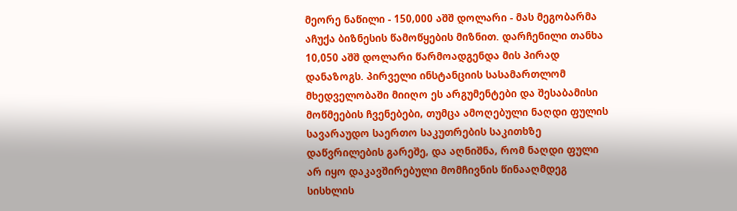მეორე ნაწილი - 150,000 აშშ დოლარი - მას მეგობარმა აჩუქა ბიზნესის წამოწყების მიზნით. დარჩენილი თანხა 10,050 აშშ დოლარი წარმოადგენდა მის პირად დანაზოგს. პირველი ინსტანციის სასამართლომ მხედველობაში მიიღო ეს არგუმენტები და შესაბამისი მოწმეების ჩვენებები, თუმცა ამოღებული ნაღდი ფულის სავარაუდო საერთო საკუთრების საკითხზე დაწვრილების გარეშე, და აღნიშნა, რომ ნაღდი ფული არ იყო დაკავშირებული მომჩივნის წინააღმდეგ სისხლის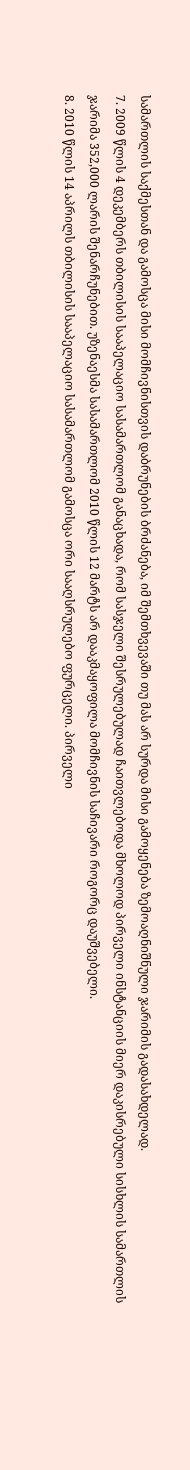სამართლის საქმესთან და გამოსცა მისი მომჩივნისთვის დაბრუნების ბრძანება, იმ შემთხვევაში თუ მას არ სურდა მისი გამოყენება ზემოაღნიშნული ჯარიმის გადასახდელად.
7. 2009 წლის 4 დეკემბერს თბილისის სააპელაციო სასამართლომ განაცხადა, რომ სასჯელი შესრულებულად ჩაითვლებოდა მხოლოდ პირველი ინსტანციის მიერ დაკისრებული სისხლის სამართლის ჯარიმა 352,000 ლარის შენარჩუნებით. უზენაესმა სასამართლომ 2010 წლის 12 მარტს არ დააკმაყოფილა მომჩივნის საჩივარი როგორც დაუშვებელი.
8. 2010 წლის 14 აპრილს თბილისის სააპელაციო სასამართლომ გამოსცა ორი სააღსრულებო ფურცელი. პირველი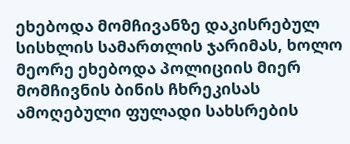ეხებოდა მომჩივანზე დაკისრებულ სისხლის სამართლის ჯარიმას, ხოლო მეორე ეხებოდა პოლიციის მიერ მომჩივნის ბინის ჩხრეკისას ამოღებული ფულადი სახსრების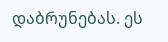დაბრუნებას. ეს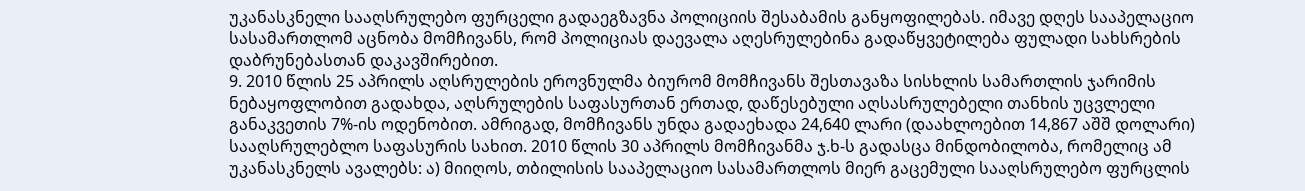უკანასკნელი სააღსრულებო ფურცელი გადაეგზავნა პოლიციის შესაბამის განყოფილებას. იმავე დღეს სააპელაციო სასამართლომ აცნობა მომჩივანს, რომ პოლიციას დაევალა აღესრულებინა გადაწყვეტილება ფულადი სახსრების დაბრუნებასთან დაკავშირებით.
9. 2010 წლის 25 აპრილს აღსრულების ეროვნულმა ბიურომ მომჩივანს შესთავაზა სისხლის სამართლის ჯარიმის ნებაყოფლობით გადახდა, აღსრულების საფასურთან ერთად, დაწესებული აღსასრულებელი თანხის უცვლელი განაკვეთის 7%-ის ოდენობით. ამრიგად, მომჩივანს უნდა გადაეხადა 24,640 ლარი (დაახლოებით 14,867 აშშ დოლარი) სააღსრულებლო საფასურის სახით. 2010 წლის 30 აპრილს მომჩივანმა ჯ.ხ-ს გადასცა მინდობილობა, რომელიც ამ უკანასკნელს ავალებს: ა) მიიღოს, თბილისის სააპელაციო სასამართლოს მიერ გაცემული სააღსრულებო ფურცლის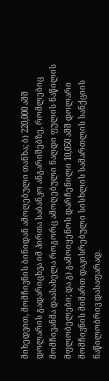მიხედვით, მომჩივნის ბინიდან ამოღებული თანხა; ბ) 220,000 აშშ დოლარის გადარიცხვა იმ პირთა საბანკო ანგარიშებზე, რომლებიც მომჩივანმა დაასახელა როგორც ამოღებული ნაღდი ფულის ნაწილის მფლობელები; და გ) გამოიყენოს დარჩენილი 10,050 აშშ დოლარი მომჩივნის მიმართ დაკისრებული სისხლის სამართლის სანქციის ნაწილობრივ დასაფარად.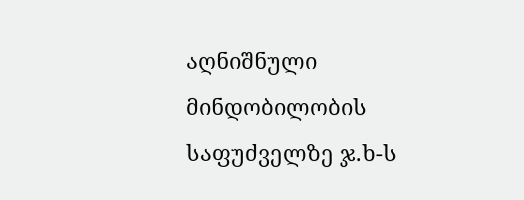აღნიშნული მინდობილობის საფუძველზე ჯ.ხ-ს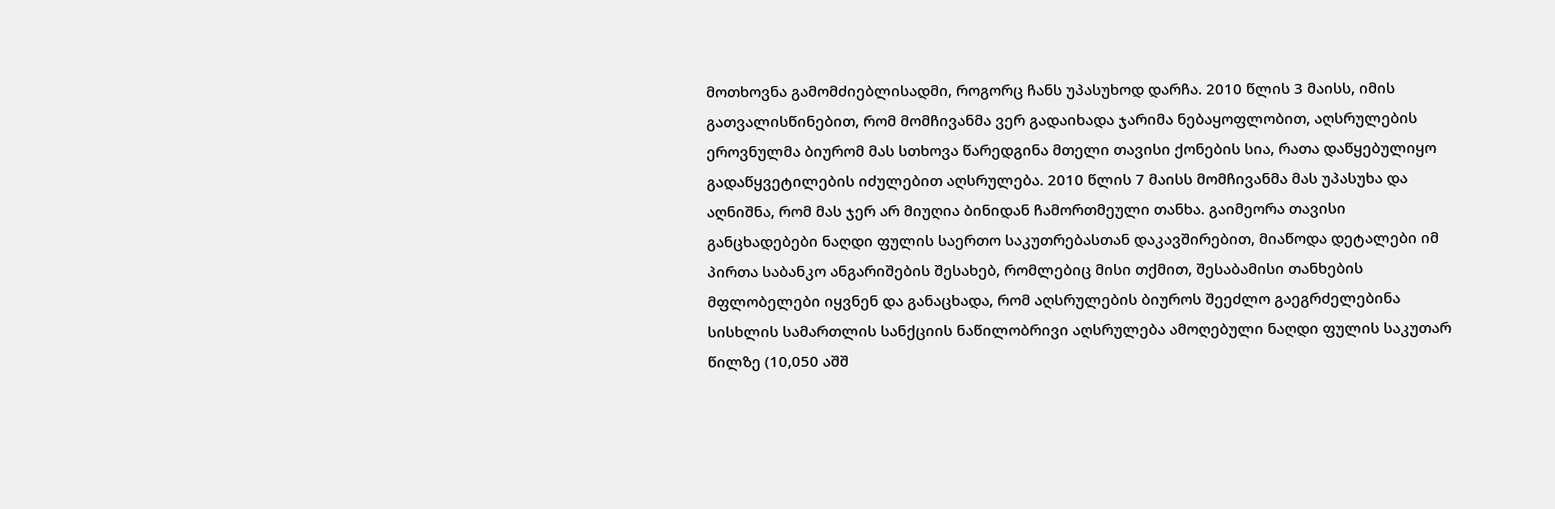მოთხოვნა გამომძიებლისადმი, როგორც ჩანს უპასუხოდ დარჩა. 2010 წლის 3 მაისს, იმის გათვალისწინებით, რომ მომჩივანმა ვერ გადაიხადა ჯარიმა ნებაყოფლობით, აღსრულების ეროვნულმა ბიურომ მას სთხოვა წარედგინა მთელი თავისი ქონების სია, რათა დაწყებულიყო გადაწყვეტილების იძულებით აღსრულება. 2010 წლის 7 მაისს მომჩივანმა მას უპასუხა და აღნიშნა, რომ მას ჯერ არ მიუღია ბინიდან ჩამორთმეული თანხა. გაიმეორა თავისი განცხადებები ნაღდი ფულის საერთო საკუთრებასთან დაკავშირებით, მიაწოდა დეტალები იმ პირთა საბანკო ანგარიშების შესახებ, რომლებიც მისი თქმით, შესაბამისი თანხების მფლობელები იყვნენ და განაცხადა, რომ აღსრულების ბიუროს შეეძლო გაეგრძელებინა სისხლის სამართლის სანქციის ნაწილობრივი აღსრულება ამოღებული ნაღდი ფულის საკუთარ წილზე (10,050 აშშ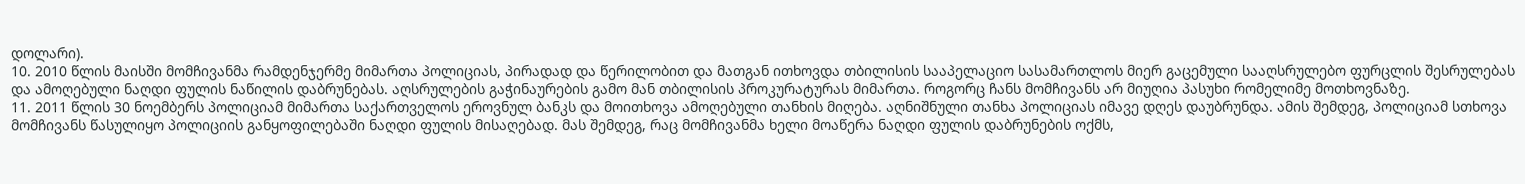დოლარი).
10. 2010 წლის მაისში მომჩივანმა რამდენჯერმე მიმართა პოლიციას, პირადად და წერილობით და მათგან ითხოვდა თბილისის სააპელაციო სასამართლოს მიერ გაცემული სააღსრულებო ფურცლის შესრულებას და ამოღებული ნაღდი ფულის ნაწილის დაბრუნებას. აღსრულების გაჭინაურების გამო მან თბილისის პროკურატურას მიმართა. როგორც ჩანს მომჩივანს არ მიუღია პასუხი რომელიმე მოთხოვნაზე.
11. 2011 წლის 30 ნოემბერს პოლიციამ მიმართა საქართველოს ეროვნულ ბანკს და მოითხოვა ამოღებული თანხის მიღება. აღნიშნული თანხა პოლიციას იმავე დღეს დაუბრუნდა. ამის შემდეგ, პოლიციამ სთხოვა მომჩივანს წასულიყო პოლიციის განყოფილებაში ნაღდი ფულის მისაღებად. მას შემდეგ, რაც მომჩივანმა ხელი მოაწერა ნაღდი ფულის დაბრუნების ოქმს,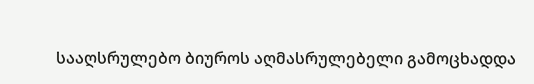სააღსრულებო ბიუროს აღმასრულებელი გამოცხადდა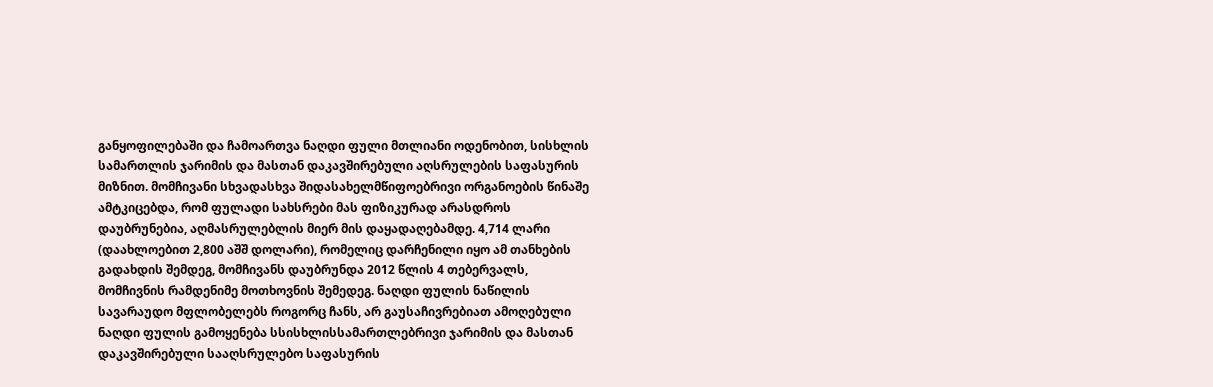განყოფილებაში და ჩამოართვა ნაღდი ფული მთლიანი ოდენობით, სისხლის სამართლის ჯარიმის და მასთან დაკავშირებული აღსრულების საფასურის მიზნით. მომჩივანი სხვადასხვა შიდასახელმწიფოებრივი ორგანოების წინაშე ამტკიცებდა, რომ ფულადი სახსრები მას ფიზიკურად არასდროს დაუბრუნებია, აღმასრულებლის მიერ მის დაყადაღებამდე. 4,714 ლარი (დაახლოებით 2,800 აშშ დოლარი), რომელიც დარჩენილი იყო ამ თანხების გადახდის შემდეგ, მომჩივანს დაუბრუნდა 2012 წლის 4 თებერვალს, მომჩივნის რამდენიმე მოთხოვნის შემედეგ. ნაღდი ფულის ნაწილის სავარაუდო მფლობელებს როგორც ჩანს, არ გაუსაჩივრებიათ ამოღებული ნაღდი ფულის გამოყენება სსისხლისსამართლებრივი ჯარიმის და მასთან დაკავშირებული სააღსრულებო საფასურის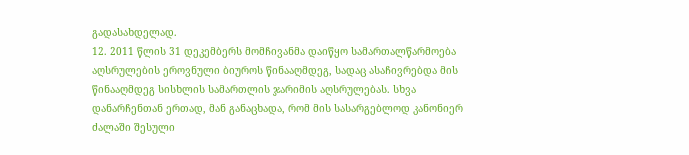გადასახდელად.
12. 2011 წლის 31 დეკემბერს მომჩივანმა დაიწყო სამართალწარმოება აღსრულების ეროვნული ბიუროს წინააღმდეგ, სადაც ასაჩივრებდა მის წინააღმდეგ სისხლის სამართლის ჯარიმის აღსრულებას. სხვა დანარჩენთან ერთად, მან განაცხადა, რომ მის სასარგებლოდ კანონიერ ძალაში შესული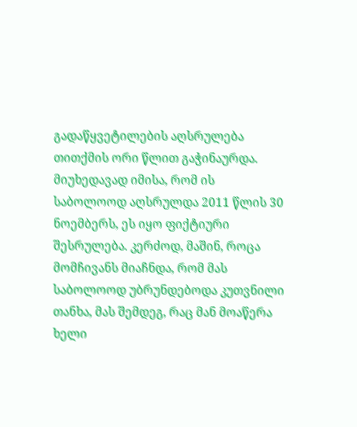გადაწყვეტილების აღსრულება თითქმის ორი წლით გაჭინაურდა. მიუხედავად იმისა, რომ ის საბოლოოდ აღსრულდა 2011 წლის 30 ნოემბერს, ეს იყო ფიქტიური შესრულება. კერძოდ, მაშინ, როცა მომჩივანს მიაჩნდა, რომ მას საბოლოოდ უბრუნდებოდა კუთვნილი თანხა, მას შემდეგ, რაც მან მოაწერა ხელი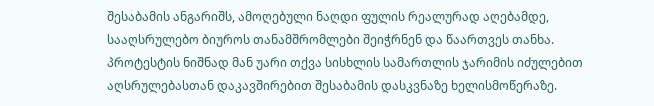შესაბამის ანგარიშს, ამოღებული ნაღდი ფულის რეალურად აღებამდე, სააღსრულებო ბიუროს თანამშრომლები შეიჭრნენ და წაართვეს თანხა. პროტესტის ნიშნად მან უარი თქვა სისხლის სამართლის ჯარიმის იძულებით აღსრულებასთან დაკავშირებით შესაბამის დასკვნაზე ხელისმოწერაზე.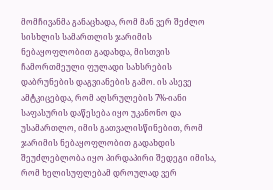მომჩივანმა განაცხადა, რომ მან ვერ შეძლო სისხლის სამართლის ჯარიმის ნებაყოფლობით გადახდა, მისთვის ჩამორთმეული ფულადი სახსრების დაბრუნების დაგვიანების გამო. ის ასევე ამტკიცებდა, რომ აღსრულების 7%-იანი საფასურის დაწესება იყო უკანონო და უსამართლო, იმის გათვალისწინებით, რომ ჯარიმის ნებაყოფლობით გადახდის შეუძლებლობა იყო პირდაპირი შედეგი იმისა, რომ ხელისუფლებამ დროულად ვერ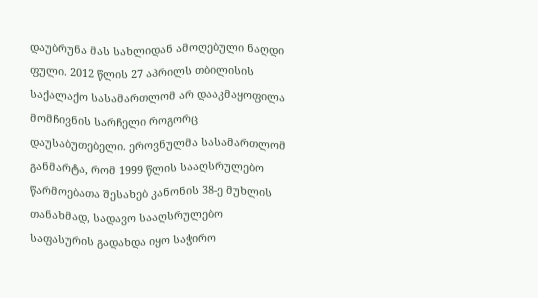დაუბრუნა მას სახლიდან ამოღებული ნაღდი ფული. 2012 წლის 27 აპრილს თბილისის საქალაქო სასამართლომ არ დააკმაყოფილა მომჩივნის სარჩელი როგორც დაუსაბუთებელი. ეროვნულმა სასამართლომ განმარტა, რომ 1999 წლის სააღსრულებო წარმოებათა შესახებ კანონის 38-ე მუხლის თანახმად, სადავო სააღსრულებო საფასურის გადახდა იყო საჭირო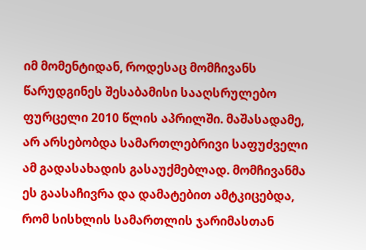იმ მომენტიდან, როდესაც მომჩივანს წარუდგინეს შესაბამისი სააღსრულებო ფურცელი 2010 წლის აპრილში. მაშასადამე, არ არსებობდა სამართლებრივი საფუძველი ამ გადასახადის გასაუქმებლად. მომჩივანმა ეს გაასაჩივრა და დამატებით ამტკიცებდა, რომ სისხლის სამართლის ჯარიმასთან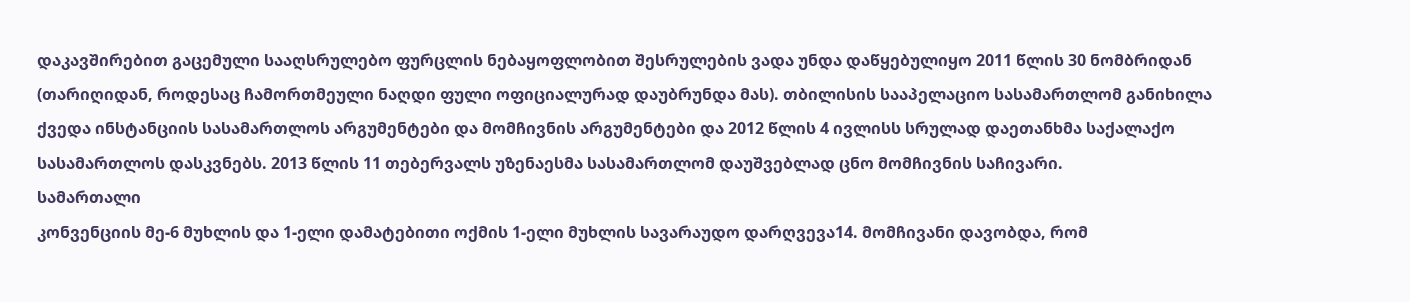დაკავშირებით გაცემული სააღსრულებო ფურცლის ნებაყოფლობით შესრულების ვადა უნდა დაწყებულიყო 2011 წლის 30 ნომბრიდან (თარიღიდან, როდესაც ჩამორთმეული ნაღდი ფული ოფიციალურად დაუბრუნდა მას). თბილისის სააპელაციო სასამართლომ განიხილა ქვედა ინსტანციის სასამართლოს არგუმენტები და მომჩივნის არგუმენტები და 2012 წლის 4 ივლისს სრულად დაეთანხმა საქალაქო სასამართლოს დასკვნებს. 2013 წლის 11 თებერვალს უზენაესმა სასამართლომ დაუშვებლად ცნო მომჩივნის საჩივარი.
სამართალი
კონვენციის მე-6 მუხლის და 1-ელი დამატებითი ოქმის 1-ელი მუხლის სავარაუდო დარღვევა14. მომჩივანი დავობდა, რომ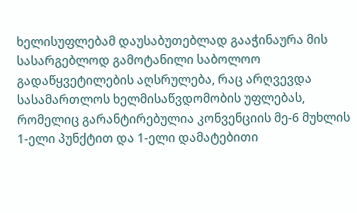ხელისუფლებამ დაუსაბუთებლად გააჭინაურა მის სასარგებლოდ გამოტანილი საბოლოო გადაწყვეტილების აღსრულება, რაც არღვევდა სასამართლოს ხელმისაწვდომობის უფლებას, რომელიც გარანტირებულია კონვენციის მე-6 მუხლის 1-ელი პუნქტით და 1-ელი დამატებითი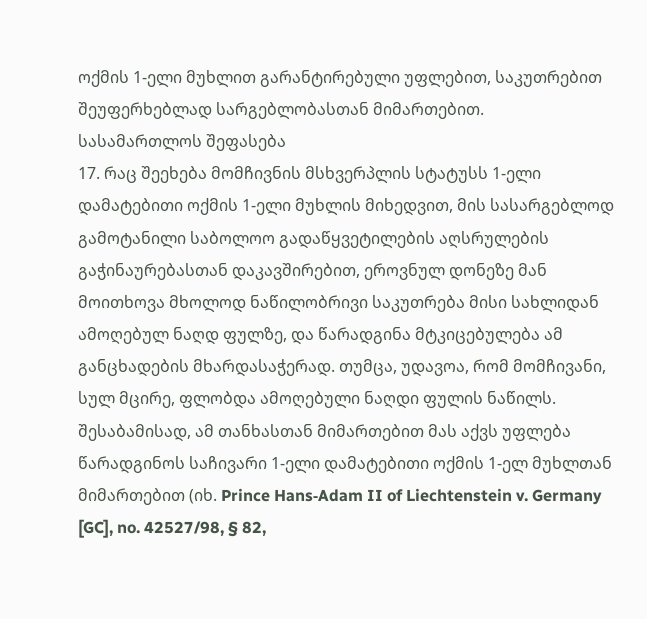ოქმის 1-ელი მუხლით გარანტირებული უფლებით, საკუთრებით შეუფერხებლად სარგებლობასთან მიმართებით.
სასამართლოს შეფასება
17. რაც შეეხება მომჩივნის მსხვერპლის სტატუსს 1-ელი დამატებითი ოქმის 1-ელი მუხლის მიხედვით, მის სასარგებლოდ გამოტანილი საბოლოო გადაწყვეტილების აღსრულების გაჭინაურებასთან დაკავშირებით, ეროვნულ დონეზე მან მოითხოვა მხოლოდ ნაწილობრივი საკუთრება მისი სახლიდან ამოღებულ ნაღდ ფულზე, და წარადგინა მტკიცებულება ამ განცხადების მხარდასაჭერად. თუმცა, უდავოა, რომ მომჩივანი, სულ მცირე, ფლობდა ამოღებული ნაღდი ფულის ნაწილს. შესაბამისად, ამ თანხასთან მიმართებით მას აქვს უფლება წარადგინოს საჩივარი 1-ელი დამატებითი ოქმის 1-ელ მუხლთან მიმართებით (იხ. Prince Hans‑Adam II of Liechtenstein v. Germany [GC], no. 42527/98, § 82,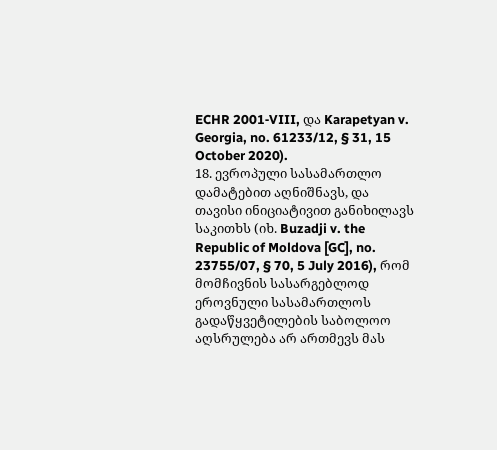ECHR 2001‑VIII, და Karapetyan v. Georgia, no. 61233/12, § 31, 15 October 2020).
18. ევროპული სასამართლო დამატებით აღნიშნავს, და თავისი ინიციატივით განიხილავს საკითხს (იხ. Buzadji v. the Republic of Moldova [GC], no. 23755/07, § 70, 5 July 2016), რომ მომჩივნის სასარგებლოდ ეროვნული სასამართლოს გადაწყვეტილების საბოლოო აღსრულება არ ართმევს მას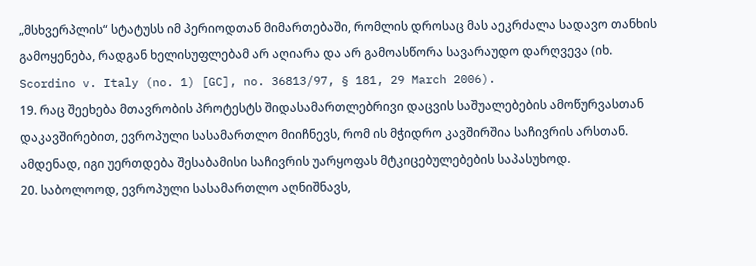„მსხვერპლის“ სტატუსს იმ პერიოდთან მიმართებაში, რომლის დროსაც მას აეკრძალა სადავო თანხის გამოყენება, რადგან ხელისუფლებამ არ აღიარა და არ გამოასწორა სავარაუდო დარღვევა (იხ. Scordino v. Italy (no. 1) [GC], no. 36813/97, § 181, 29 March 2006).
19. რაც შეეხება მთავრობის პროტესტს შიდასამართლებრივი დაცვის საშუალებების ამოწურვასთან დაკავშირებით, ევროპული სასამართლო მიიჩნევს, რომ ის მჭიდრო კავშირშია საჩივრის არსთან. ამდენად, იგი უერთდება შესაბამისი საჩივრის უარყოფას მტკიცებულებების საპასუხოდ.
20. საბოლოოდ, ევროპული სასამართლო აღნიშნავს,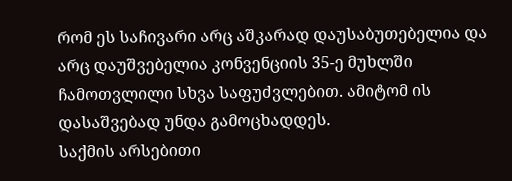რომ ეს საჩივარი არც აშკარად დაუსაბუთებელია და არც დაუშვებელია კონვენციის 35-ე მუხლში ჩამოთვლილი სხვა საფუძვლებით. ამიტომ ის დასაშვებად უნდა გამოცხადდეს.
საქმის არსებითი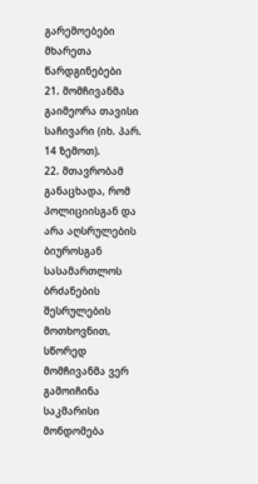გარემოებები
მხარეთა წარდგინებები
21. მომჩივანმა გაიმეორა თავისი საჩივარი (იხ. პარ. 14 ზემოთ).
22. მთავრობამ განაცხადა, რომ პოლიციისგან და არა აღსრულების ბიუროსგან სასამართლოს ბრძანების შესრულების მოთხოვნით, სწორედ მომჩივანმა ვერ გამოიჩინა საკმარისი მონდომება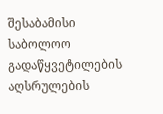შესაბამისი საბოლოო გადაწყვეტილების აღსრულების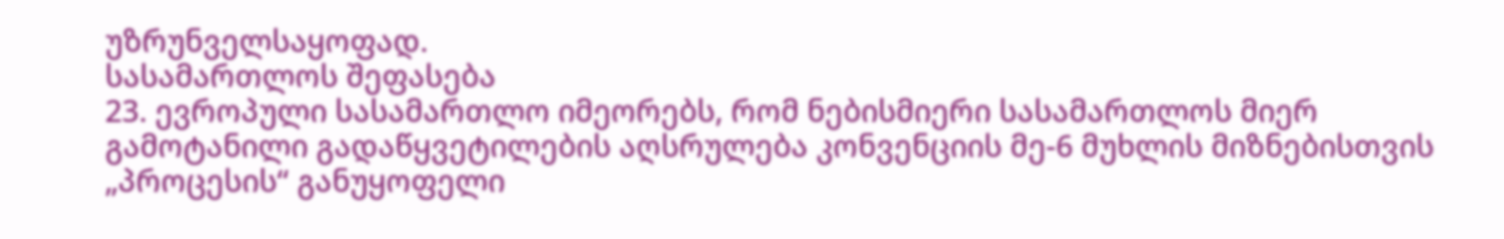უზრუნველსაყოფად.
სასამართლოს შეფასება
23. ევროპული სასამართლო იმეორებს, რომ ნებისმიერი სასამართლოს მიერ გამოტანილი გადაწყვეტილების აღსრულება კონვენციის მე-6 მუხლის მიზნებისთვის „პროცესის“ განუყოფელი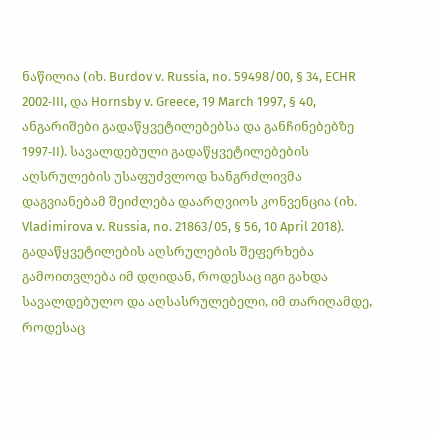ნაწილია (იხ. Burdov v. Russia, no. 59498/00, § 34, ECHR 2002‑III, და Hornsby v. Greece, 19 March 1997, § 40, ანგარიშები გადაწყვეტილებებსა და განჩინებებზე 1997‑II). სავალდებული გადაწყვეტილებების აღსრულების უსაფუძვლოდ ხანგრძლივმა დაგვიანებამ შეიძლება დაარღვიოს კონვენცია (იხ. Vladimirova v. Russia, no. 21863/05, § 56, 10 April 2018). გადაწყვეტილების აღსრულების შეფერხება გამოითვლება იმ დღიდან, როდესაც იგი გახდა სავალდებულო და აღსასრულებელი, იმ თარიღამდე, როდესაც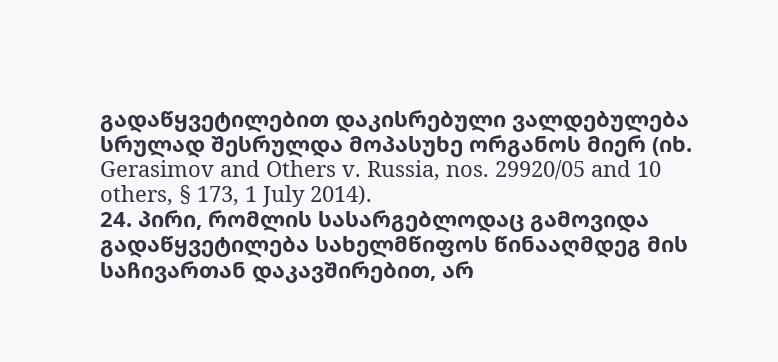გადაწყვეტილებით დაკისრებული ვალდებულება სრულად შესრულდა მოპასუხე ორგანოს მიერ (იხ. Gerasimov and Others v. Russia, nos. 29920/05 and 10 others, § 173, 1 July 2014).
24. პირი, რომლის სასარგებლოდაც გამოვიდა გადაწყვეტილება სახელმწიფოს წინააღმდეგ მის საჩივართან დაკავშირებით, არ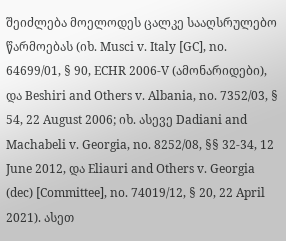შეიძლება მოელოდეს ცალკე სააღსრულებო წარმოებას (იხ. Musci v. Italy [GC], no. 64699/01, § 90, ECHR 2006‑V (ამონარიდები), და Beshiri and Others v. Albania, no. 7352/03, § 54, 22 August 2006; იხ. ასევე Dadiani and Machabeli v. Georgia, no. 8252/08, §§ 32-34, 12 June 2012, და Eliauri and Others v. Georgia (dec) [Committee], no. 74019/12, § 20, 22 April 2021). ასეთ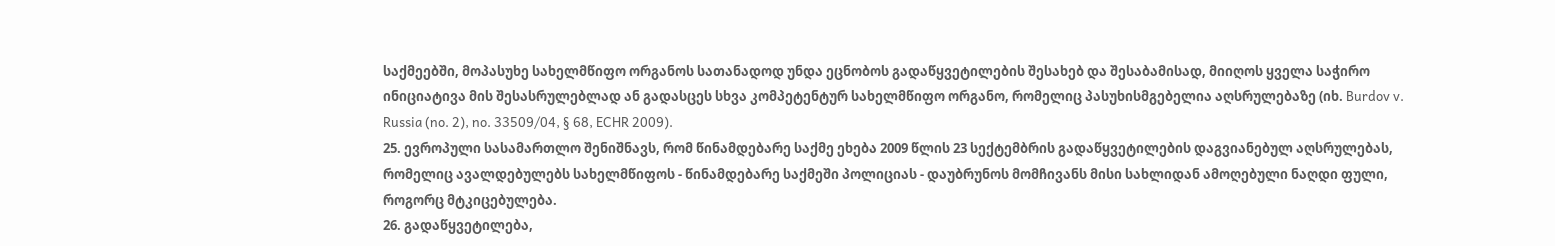საქმეებში, მოპასუხე სახელმწიფო ორგანოს სათანადოდ უნდა ეცნობოს გადაწყვეტილების შესახებ და შესაბამისად, მიიღოს ყველა საჭირო ინიციატივა მის შესასრულებლად ან გადასცეს სხვა კომპეტენტურ სახელმწიფო ორგანო, რომელიც პასუხისმგებელია აღსრულებაზე (იხ. Burdov v. Russia (no. 2), no. 33509/04, § 68, ECHR 2009).
25. ევროპული სასამართლო შენიშნავს, რომ წინამდებარე საქმე ეხება 2009 წლის 23 სექტემბრის გადაწყვეტილების დაგვიანებულ აღსრულებას, რომელიც ავალდებულებს სახელმწიფოს - წინამდებარე საქმეში პოლიციას - დაუბრუნოს მომჩივანს მისი სახლიდან ამოღებული ნაღდი ფული, როგორც მტკიცებულება.
26. გადაწყვეტილება,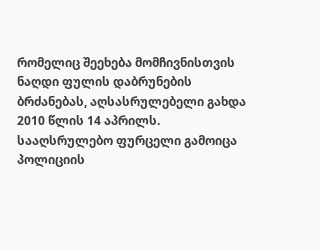რომელიც შეეხება მომჩივნისთვის ნაღდი ფულის დაბრუნების ბრძანებას, აღსასრულებელი გახდა 2010 წლის 14 აპრილს. სააღსრულებო ფურცელი გამოიცა პოლიციის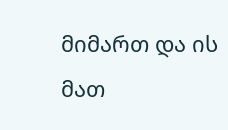მიმართ და ის მათ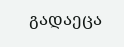გადაეცა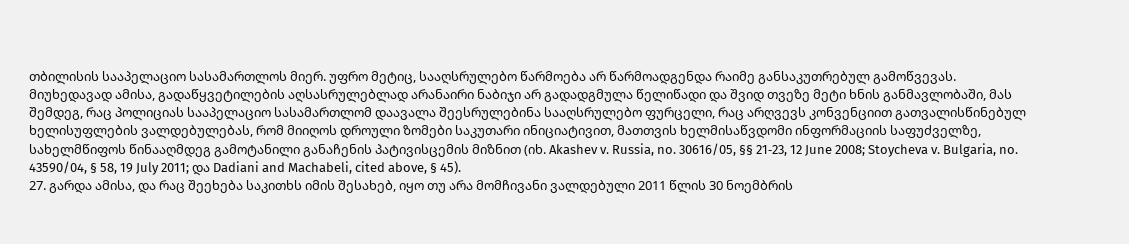თბილისის სააპელაციო სასამართლოს მიერ. უფრო მეტიც, სააღსრულებო წარმოება არ წარმოადგენდა რაიმე განსაკუთრებულ გამოწვევას. მიუხედავად ამისა, გადაწყვეტილების აღსასრულებლად არანაირი ნაბიჯი არ გადადგმულა წელიწადი და შვიდ თვეზე მეტი ხნის განმავლობაში, მას შემდეგ, რაც პოლიციას სააპელაციო სასამართლომ დაავალა შეესრულებინა სააღსრულებო ფურცელი, რაც არღვევს კონვენციით გათვალისწინებულ ხელისუფლების ვალდებულებას, რომ მიიღოს დროული ზომები საკუთარი ინიციატივით, მათთვის ხელმისაწვდომი ინფორმაციის საფუძველზე, სახელმწიფოს წინააღმდეგ გამოტანილი განაჩენის პატივისცემის მიზნით (იხ. Akashev v. Russia, no. 30616/05, §§ 21‑23, 12 June 2008; Stoycheva v. Bulgaria, no. 43590/04, § 58, 19 July 2011; და Dadiani and Machabeli, cited above, § 45).
27. გარდა ამისა, და რაც შეეხება საკითხს იმის შესახებ, იყო თუ არა მომჩივანი ვალდებული 2011 წლის 30 ნოემბრის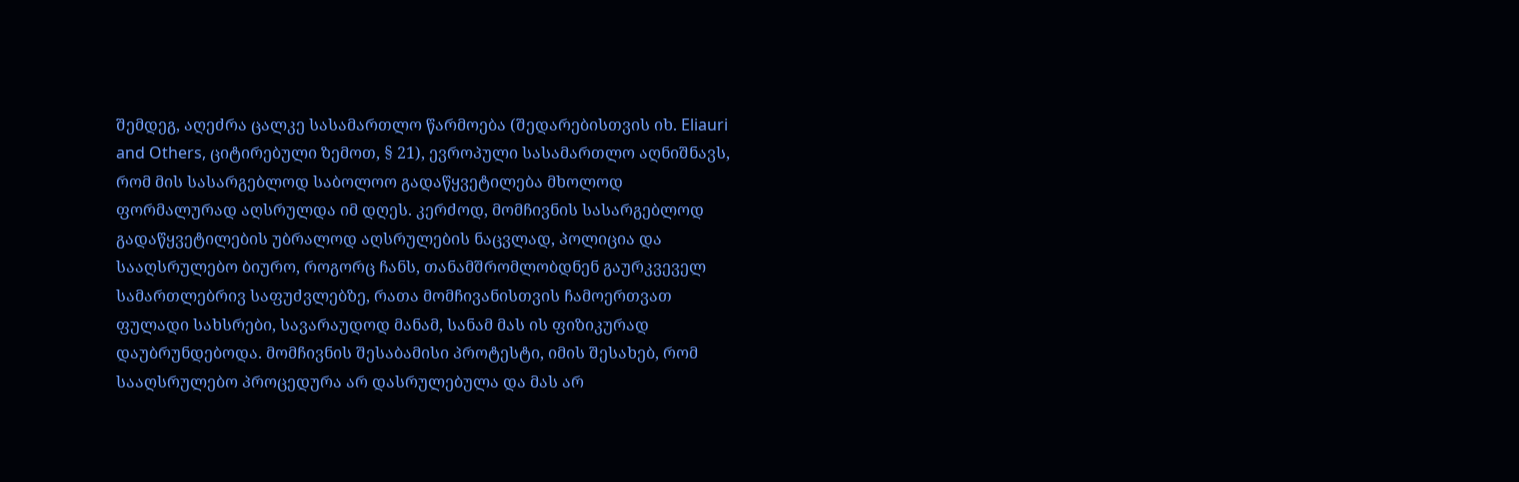შემდეგ, აღეძრა ცალკე სასამართლო წარმოება (შედარებისთვის იხ. Eliauri and Others, ციტირებული ზემოთ, § 21), ევროპული სასამართლო აღნიშნავს, რომ მის სასარგებლოდ საბოლოო გადაწყვეტილება მხოლოდ ფორმალურად აღსრულდა იმ დღეს. კერძოდ, მომჩივნის სასარგებლოდ გადაწყვეტილების უბრალოდ აღსრულების ნაცვლად, პოლიცია და სააღსრულებო ბიურო, როგორც ჩანს, თანამშრომლობდნენ გაურკვეველ სამართლებრივ საფუძვლებზე, რათა მომჩივანისთვის ჩამოერთვათ ფულადი სახსრები, სავარაუდოდ მანამ, სანამ მას ის ფიზიკურად დაუბრუნდებოდა. მომჩივნის შესაბამისი პროტესტი, იმის შესახებ, რომ სააღსრულებო პროცედურა არ დასრულებულა და მას არ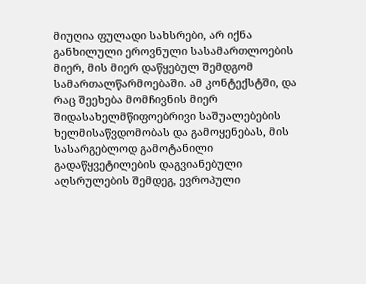მიუღია ფულადი სახსრები, არ იქნა განხილული ეროვნული სასამართლოების მიერ, მის მიერ დაწყებულ შემდგომ სამართალწარმოებაში. ამ კონტექსტში, და რაც შეეხება მომჩივნის მიერ შიდასახელმწიფოებრივი საშუალებების ხელმისაწვდომობას და გამოყენებას, მის სასარგებლოდ გამოტანილი გადაწყვეტილების დაგვიანებული აღსრულების შემდეგ, ევროპული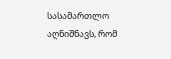სასამართლო აღნიშნავს, რომ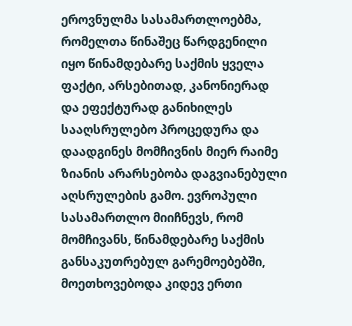ეროვნულმა სასამართლოებმა, რომელთა წინაშეც წარდგენილი იყო წინამდებარე საქმის ყველა ფაქტი, არსებითად, კანონიერად და ეფექტურად განიხილეს სააღსრულებო პროცედურა და დაადგინეს მომჩივნის მიერ რაიმე ზიანის არარსებობა დაგვიანებული აღსრულების გამო. ევროპული სასამართლო მიიჩნევს, რომ მომჩივანს, წინამდებარე საქმის განსაკუთრებულ გარემოებებში, მოეთხოვებოდა კიდევ ერთი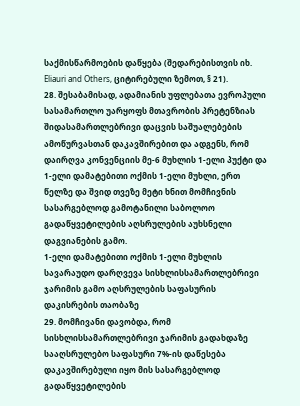საქმისწარმოების დაწყება (შედარებისთვის იხ. Eliauri and Others, ციტირებული ზემოთ, § 21).
28. შესაბამისად, ადამიანის უფლებათა ევროპული სასამართლო უარყოფს მთავრობის პრეტენზიას შიდასამართლებრივი დაცვის საშუალებების ამოწურვასთან დაკავშირებით და ადგენს, რომ დაირღვა კონვენციის მე-6 მუხლის 1-ელი პუქტი და 1-ელი დამატებითი ოქმის 1-ელი მუხლი, ერთ წელზე და შვიდ თვეზე მეტი ხნით მომჩივნის სასარგებლოდ გამოტანილი საბოლოო გადაწყვეტილების აღსრულების აუხსნელი დაგვიანების გამო.
1-ელი დამატებითი ოქმის 1-ელი მუხლის სავარაუდო დარღვევა სისხლისსამართლებრივი ჯარიმის გამო აღსრულების საფასურის დაკისრების თაობაზე
29. მომჩივანი დავობდა, რომ სისხლისსამართლებრივი ჯარიმის გადახდაზე სააღსრულებო საფასური 7%-ის დაწესება დაკავშირებული იყო მის სასარგებლოდ გადაწყვეტილების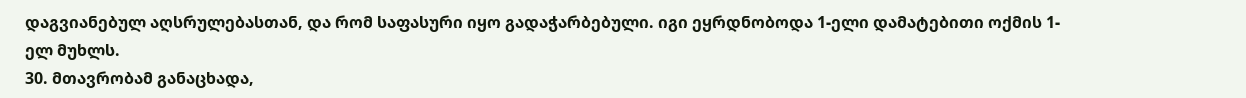დაგვიანებულ აღსრულებასთან, და რომ საფასური იყო გადაჭარბებული. იგი ეყრდნობოდა 1-ელი დამატებითი ოქმის 1-ელ მუხლს.
30. მთავრობამ განაცხადა,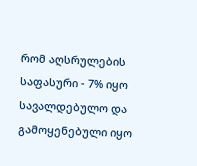რომ აღსრულების საფასური - 7% იყო სავალდებულო და გამოყენებული იყო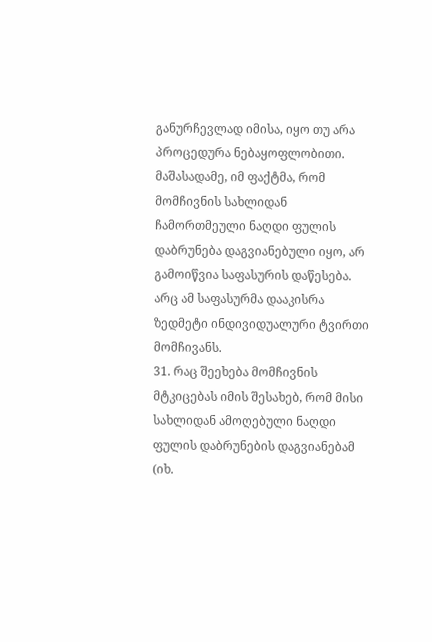განურჩევლად იმისა, იყო თუ არა პროცედურა ნებაყოფლობითი. მაშასადამე, იმ ფაქტმა, რომ მომჩივნის სახლიდან ჩამორთმეული ნაღდი ფულის დაბრუნება დაგვიანებული იყო, არ გამოიწვია საფასურის დაწესება. არც ამ საფასურმა დააკისრა ზედმეტი ინდივიდუალური ტვირთი მომჩივანს.
31. რაც შეეხება მომჩივნის მტკიცებას იმის შესახებ, რომ მისი სახლიდან ამოღებული ნაღდი ფულის დაბრუნების დაგვიანებამ (იხ.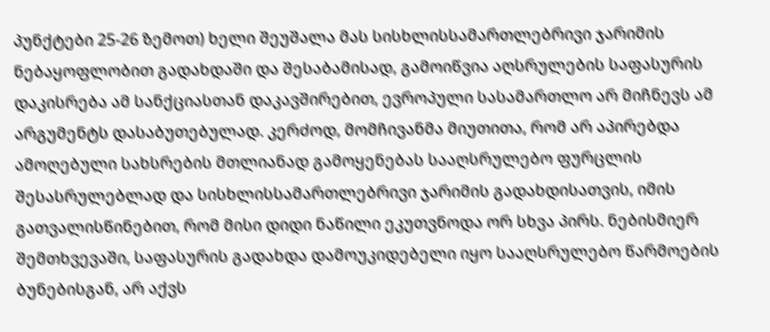პუნქტები 25-26 ზემოთ) ხელი შეუშალა მას სისხლისსამართლებრივი ჯარიმის ნებაყოფლობით გადახდაში და შესაბამისად, გამოიწვია აღსრულების საფასურის დაკისრება ამ სანქციასთან დაკავშირებით, ევროპული სასამართლო არ მიჩნევს ამ არგუმენტს დასაბუთებულად. კერძოდ, მომჩივანმა მიუთითა, რომ არ აპირებდა ამოღებული სახსრების მთლიანად გამოყენებას სააღსრულებო ფურცლის შესასრულებლად და სისხლისსამართლებრივი ჯარიმის გადახდისათვის, იმის გათვალისწინებით, რომ მისი დიდი ნაწილი ეკუთვნოდა ორ სხვა პირს. ნებისმიერ შემთხვევაში, საფასურის გადახდა დამოუკიდებელი იყო სააღსრულებო წარმოების ბუნებისგან, არ აქვს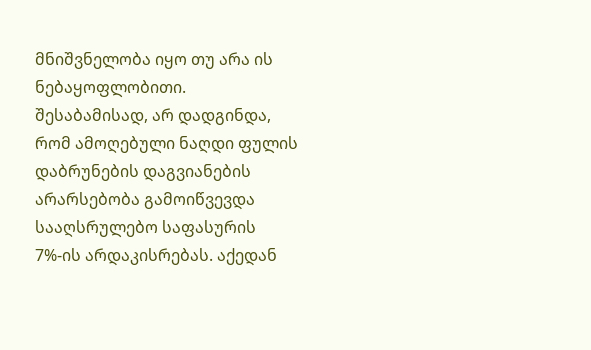მნიშვნელობა იყო თუ არა ის ნებაყოფლობითი. შესაბამისად, არ დადგინდა, რომ ამოღებული ნაღდი ფულის დაბრუნების დაგვიანების არარსებობა გამოიწვევდა სააღსრულებო საფასურის 7%-ის არდაკისრებას. აქედან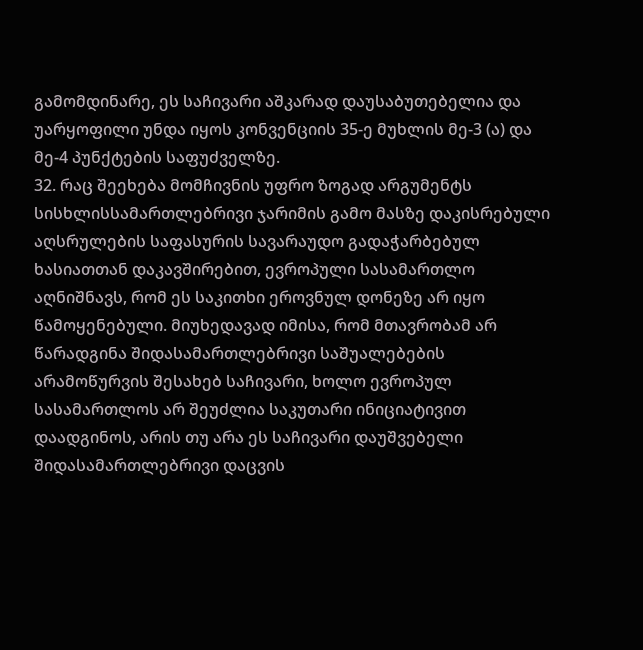გამომდინარე, ეს საჩივარი აშკარად დაუსაბუთებელია და უარყოფილი უნდა იყოს კონვენციის 35-ე მუხლის მე-3 (ა) და მე-4 პუნქტების საფუძველზე.
32. რაც შეეხება მომჩივნის უფრო ზოგად არგუმენტს სისხლისსამართლებრივი ჯარიმის გამო მასზე დაკისრებული აღსრულების საფასურის სავარაუდო გადაჭარბებულ ხასიათთან დაკავშირებით, ევროპული სასამართლო აღნიშნავს, რომ ეს საკითხი ეროვნულ დონეზე არ იყო წამოყენებული. მიუხედავად იმისა, რომ მთავრობამ არ წარადგინა შიდასამართლებრივი საშუალებების არამოწურვის შესახებ საჩივარი, ხოლო ევროპულ სასამართლოს არ შეუძლია საკუთარი ინიციატივით დაადგინოს, არის თუ არა ეს საჩივარი დაუშვებელი შიდასამართლებრივი დაცვის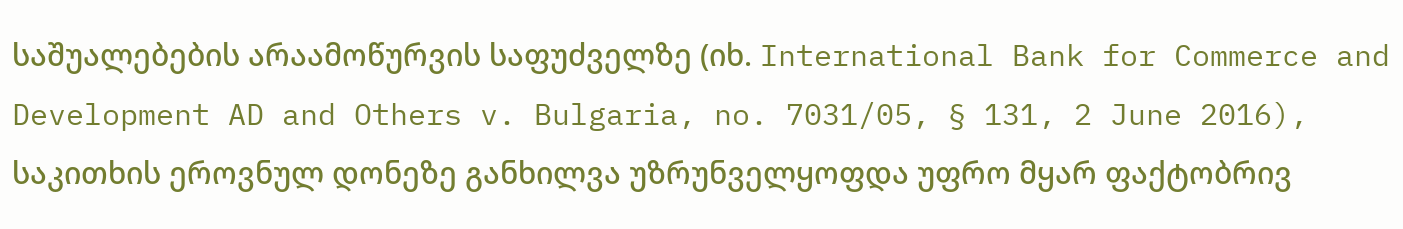საშუალებების არაამოწურვის საფუძველზე (იხ. International Bank for Commerce and Development AD and Others v. Bulgaria, no. 7031/05, § 131, 2 June 2016), საკითხის ეროვნულ დონეზე განხილვა უზრუნველყოფდა უფრო მყარ ფაქტობრივ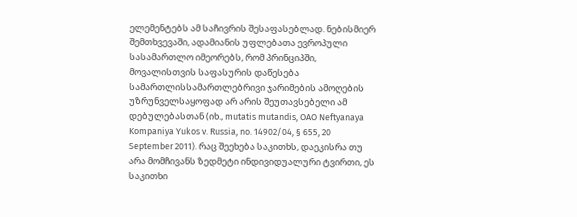ელემენტებს ამ საჩივრის შესაფასებლად. ნებისმიერ შემთხვევაში, ადამიანის უფლებათა ევროპული სასამართლო იმეორებს, რომ პრინციპში, მოვალისთვის საფასურის დაწესება სამართლისსამართლებრივი ჯარიმების ამოღების უზრუნველსაყოფად არ არის შეუთავსებელი ამ დებულებასთან (იხ., mutatis mutandis, OAO Neftyanaya Kompaniya Yukos v. Russia, no. 14902/04, § 655, 20 September 2011). რაც შეეხება საკითხს, დაეკისრა თუ არა მომჩივანს ზედმეტი ინდივიდუალური ტვირთი, ეს საკითხი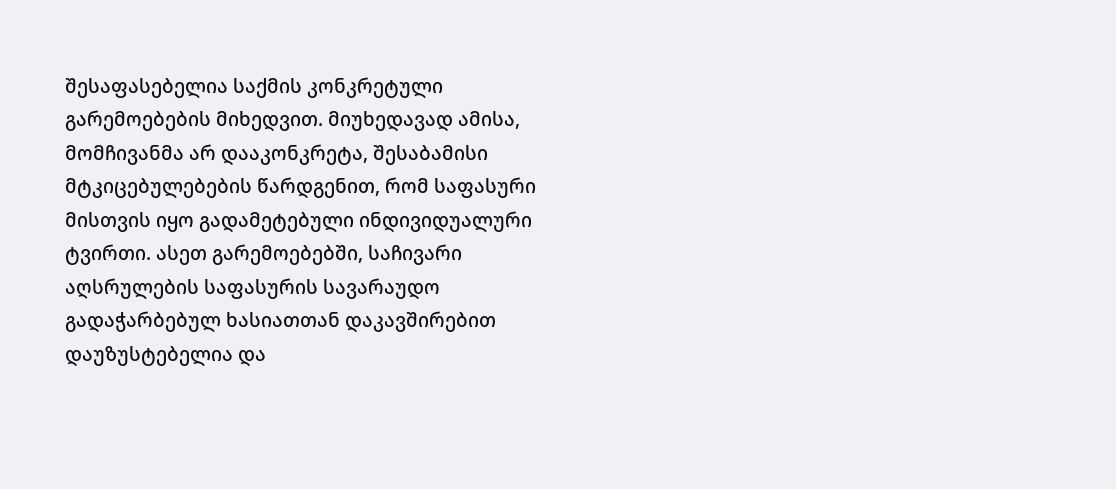შესაფასებელია საქმის კონკრეტული გარემოებების მიხედვით. მიუხედავად ამისა, მომჩივანმა არ დააკონკრეტა, შესაბამისი მტკიცებულებების წარდგენით, რომ საფასური მისთვის იყო გადამეტებული ინდივიდუალური ტვირთი. ასეთ გარემოებებში, საჩივარი აღსრულების საფასურის სავარაუდო გადაჭარბებულ ხასიათთან დაკავშირებით დაუზუსტებელია და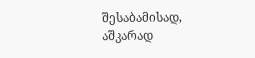შესაბამისად, აშკარად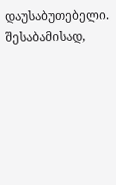დაუსაბუთებელი. შესაბამისად,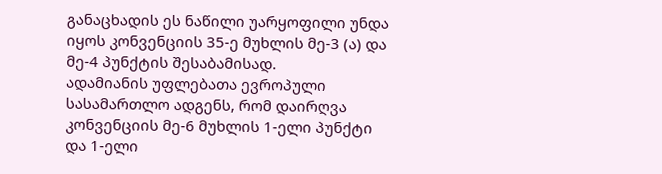განაცხადის ეს ნაწილი უარყოფილი უნდა იყოს კონვენციის 35-ე მუხლის მე-3 (ა) და მე-4 პუნქტის შესაბამისად.
ადამიანის უფლებათა ევროპული სასამართლო ადგენს, რომ დაირღვა კონვენციის მე-6 მუხლის 1-ელი პუნქტი და 1-ელი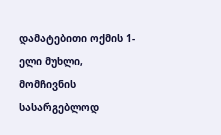დამატებითი ოქმის 1-ელი მუხლი, მომჩივნის სასარგებლოდ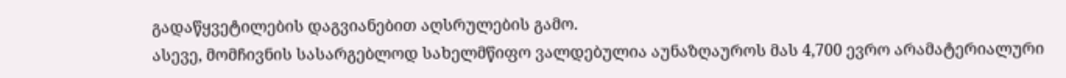გადაწყვეტილების დაგვიანებით აღსრულების გამო.
ასევე, მომჩივნის სასარგებლოდ სახელმწიფო ვალდებულია აუნაზღაუროს მას 4,700 ევრო არამატერიალური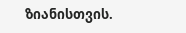ზიანისთვის.